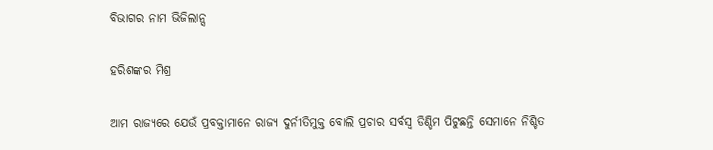ବିଭାଗର ନାମ ଭିଜିଲାନ୍ସ

ହରିଶଙ୍କର ମିଶ୍ର

ଆମ ରାଜ୍ୟରେ ଯେଉଁ ପ୍ରବକ୍ତାମାନେ ରାଜ୍ୟ ଦୁର୍ନୀତିମୁକ୍ତ ବୋଲି ପ୍ରଚାର ସର୍ବସ୍ବ ଡିଣ୍ଡିମ ପିଟୁଛନ୍ତି ସେମାନେ ନିଶ୍ଚିତ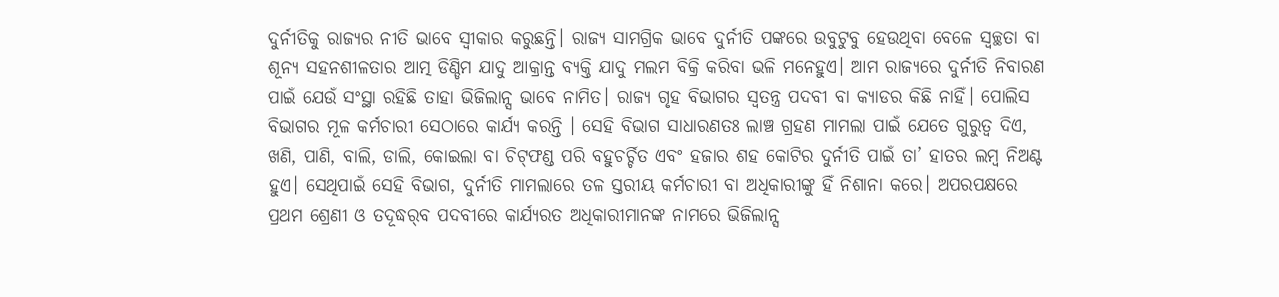ଦୁର୍ନୀତିକୁ ରାଜ୍ୟର ନୀତି ଭାବେ ସ୍ବୀକାର କରୁଛନ୍ତି। ରାଜ୍ୟ ସାମଗ୍ରିକ ଭାବେ ଦୁର୍ନୀତି ପଙ୍କରେ ଉବୁଟୁବୁ ହେଉଥିବା ବେଳେ ସ୍ବଚ୍ଛତା ବା ଶୂନ୍ୟ ସହନଶୀଳତାର ଆତ୍ମ ଡିଣ୍ଡିମ ଯାଦୁ ଆକ୍ରାନ୍ତ ବ୍ୟକ୍ତି ଯାଦୁ ମଲମ ବିକ୍ରି କରିବା ଭଳି ମନେହୁଏ। ଆମ ରାଜ୍ୟରେ ଦୁର୍ନୀତି ନିବାରଣ ପାଇଁ ଯେଉଁ ସଂସ୍ଥା ରହିଛି ତାହା ଭିଜିଲାନ୍ସ ଭାବେ ନାମିତ। ରାଜ୍ୟ ଗୃହ ବିଭାଗର ସ୍ବତନ୍ତ୍ର ପଦବୀ ବା କ୍ୟାଡର କିଛି ନାହିଁ। ପୋଲିସ ବିଭାଗର ମୂଳ କର୍ମଚାରୀ ସେଠାରେ କାର୍ଯ୍ୟ କରନ୍ତି । ସେହି ବିଭାଗ ସାଧାରଣତଃ ଲାଞ୍ଚ ଗ୍ରହଣ ମାମଲା ପାଇଁ ଯେତେ ଗୁରୁତ୍ୱ ଦିଏ, ଖଣି, ପାଣି, ବାଲି, ଡାଲି, କୋଇଲା ବା ଚିଟ୍‌ଫଣ୍ଡ ପରି ବହୁଚର୍ଚ୍ଚିତ ଏବଂ ହଜାର ଶହ କୋଟିର ଦୁର୍ନୀତି ପାଇଁ ତା’ ହାତର ଲମ୍ବ ନିଅଣ୍ଟ ହୁଏ। ସେଥିପାଇଁ ସେହି ବିଭାଗ, ଦୁର୍ନୀତି ମାମଲାରେ ତଳ ସ୍ତରୀୟ କର୍ମଚାରୀ ବା ଅଧିକାରୀଙ୍କୁ ହିଁ ନିଶାନା କରେ। ଅପରପକ୍ଷରେ ପ୍ରଥମ ଶ୍ରେଣୀ ଓ ତଦୂଦ୍ଧର୍‌ବ ପଦବୀରେ କାର୍ଯ୍ୟରତ ଅଧିକାରୀମାନଙ୍କ ନାମରେ ଭିଜିଲାନ୍ସ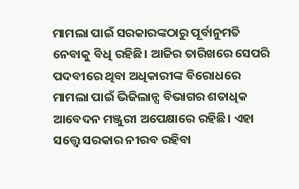ମାମଲା ପାଇଁ ସରକାରଙ୍କଠାରୁ ପୂର୍ବାନୁମତି ନେବାକୁ ବିଧି ରହିଛି। ଆଜିର ତାରିଖରେ ସେପରି ପଦବୀରେ ଥିବା ଅଧିକାରୀଙ୍କ ବିରୋଧରେ ମାମଲା ପାଇଁ ଭିଜିଲାନ୍ସ ବିଭାଗର ଶତାଧିକ ଆବେଦନ ମଞ୍ଜୁରୀ ଅପେକ୍ଷାରେ ରହିଛି। ଏହା ସତ୍ତ୍ୱେ ସରକାର ନୀରବ ରହିବା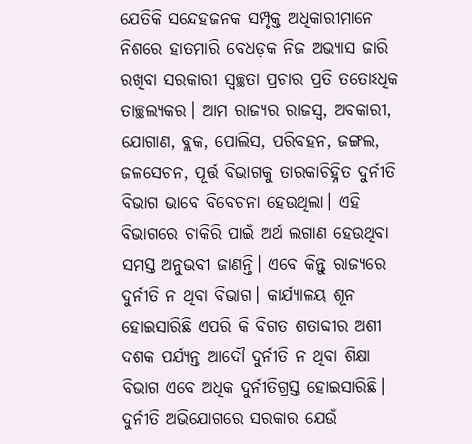ଯେତିକି ସନ୍ଦେହଜନକ ସମ୍ପୃକ୍ତ ଅଧିକାରୀମାନେ ନିଶରେ ହାତମାରି ବେଧଡ଼କ ନିଜ ଅଭ୍ୟାସ ଜାରି ରଖିବା ସରକାରୀ ସ୍ବଚ୍ଛତା ପ୍ରଚାର ପ୍ରତି ତତୋଽଧିକ ତାଚ୍ଛଲ୍ୟକର। ଆମ ରାଜ୍ୟର ରାଜସ୍ବ, ଅବକାରୀ, ଯୋଗାଣ, ବ୍ଲକ, ପୋଲିସ, ପରିବହନ, ଜଙ୍ଗଲ, ଜଳସେଚନ, ପୂର୍ତ୍ତ ବିଭାଗକୁ ତାରକାଚିହ୍ନିତ ଦୁର୍ନୀତି ବିଭାଗ ଭାବେ ବିବେଚନା ହେଉଥିଲା। ଏହି ବିଭାଗରେ ଚାକିରି ପାଇଁ ଅର୍ଥ ଲଗାଣ ହେଉଥିବା ସମସ୍ତ ଅନୁଭବୀ ଜାଣନ୍ତି। ଏବେ କିନ୍ତୁ ରାଜ୍ୟରେ ଦୁର୍ନୀତି ନ ଥିବା ବିଭାଗ। କାର୍ଯ୍ୟାଳୟ ଶୂନ ହୋଇସାରିଛି ଏପରି କି ବିଗତ ଶତାବ୍ଦୀର ଅଶୀ ଦଶକ ପର୍ଯ୍ୟନ୍ତ ଆଦୌ ଦୁର୍ନୀତି ନ ଥିବା ଶିକ୍ଷା ବିଭାଗ ଏବେ ଅଧିକ ଦୁର୍ନୀତିଗ୍ରସ୍ତ ହୋଇସାରିଛି।
ଦୁର୍ନୀତି ଅଭିଯୋଗରେ ସରକାର ଯେଉଁ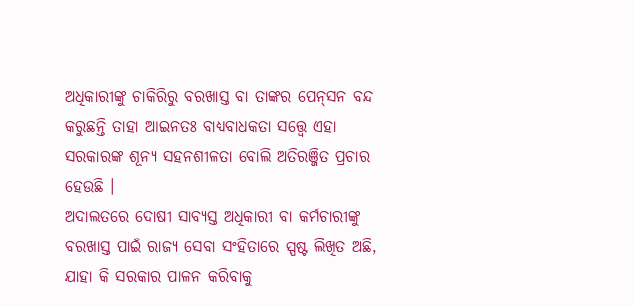ଅଧିକାରୀଙ୍କୁ ଚାକିରିରୁ ବରଖାସ୍ତ ବା ତାଙ୍କର ପେନ୍‌ସନ ବନ୍ଦ କରୁଛନ୍ତି ତାହା ଆଇନତଃ ବାଧ୍ୟବାଧକତା ସତ୍ତ୍ୱେ ଏହା ସରକାରଙ୍କ ଶୂନ୍ୟ ସହନଶୀଳତା ବୋଲି ଅତିରଞ୍ଜିତ ପ୍ରଚାର ହେଉଛି ।
ଅଦାଲତରେ ଦୋଷୀ ସାବ୍ୟସ୍ତ ଅଧିକାରୀ ବା କର୍ମଚାରୀଙ୍କୁ ବରଖାସ୍ତ ପାଇଁ ରାଜ୍ୟ ସେବା ସଂହିତାରେ ସ୍ପଷ୍ଟ ଲିଖିତ ଅଛି, ଯାହା କି ସରକାର ପାଳନ କରିବାକୁ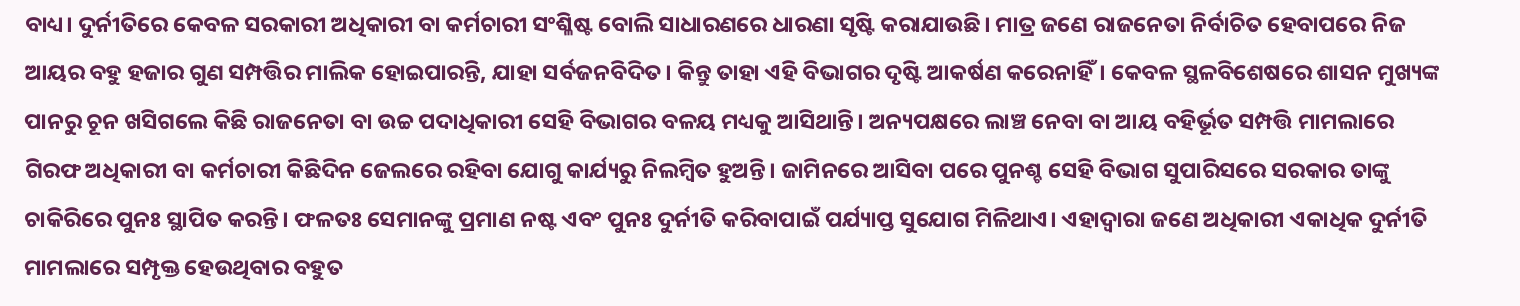ବାଧ୍ୟ। ଦୁର୍ନୀତିରେ କେବଳ ସରକାରୀ ଅଧିକାରୀ ବା କର୍ମଚାରୀ ସଂଶ୍ଳିଷ୍ଟ ବୋଲି ସାଧାରଣରେ ଧାରଣା ସୃଷ୍ଟି କରାଯାଉଛି। ମାତ୍ର ଜଣେ ରାଜନେତା ନିର୍ବାଚିତ ହେବାପରେ ନିଜ ଆୟର ବହୁ ହଜାର ଗୁଣ ସମ୍ପତ୍ତିର ମାଲିକ ହୋଇପାରନ୍ତି, ଯାହା ସର୍ବଜନବିଦିତ। କିନ୍ତୁ ତାହା ଏହି ବିଭାଗର ଦୃଷ୍ଟି ଆକର୍ଷଣ କରେନାହିଁ। କେବଳ ସ୍ଥଳବିଶେଷରେ ଶାସନ ମୁଖ୍ୟଙ୍କ ପାନରୁ ଚୂନ ଖସିଗଲେ କିଛି ରାଜନେତା ବା ଉଚ୍ଚ ପଦାଧିକାରୀ ସେହି ବିଭାଗର ବଳୟ ମଧ୍ୟକୁ ଆସିଥାନ୍ତି। ଅନ୍ୟପକ୍ଷରେ ଲାଞ୍ଚ ନେବା ବା ଆୟ ବହିର୍ଭୂତ ସମ୍ପତ୍ତି ମାମଲାରେ ଗିରଫ ଅଧିକାରୀ ବା କର୍ମଚାରୀ କିଛିଦିନ ଜେଲରେ ରହିବା ଯୋଗୁ କାର୍ଯ୍ୟରୁ ନିଲମ୍ବିତ ହୁଅନ୍ତି। ଜାମିନରେ ଆସିବା ପରେ ପୁନଶ୍ଚ ସେହି ବିଭାଗ ସୁପାରିସରେ ସରକାର ତାଙ୍କୁ ଚାକିରିରେ ପୁନଃ ସ୍ଥାପିତ କରନ୍ତି। ଫଳତଃ ସେମାନଙ୍କୁ ପ୍ରମାଣ ନଷ୍ଟ ଏବଂ ପୁନଃ ଦୁର୍ନୀତି କରିବାପାଇଁ ପର୍ଯ୍ୟାପ୍ତ ସୁଯୋଗ ମିଳିଥାଏ। ଏହାଦ୍ବାରା ଜଣେ ଅଧିକାରୀ ଏକାଧିକ ଦୁର୍ନୀତି ମାମଲାରେ ସମ୍ପୃକ୍ତ ହେଉଥିବାର ବହୁତ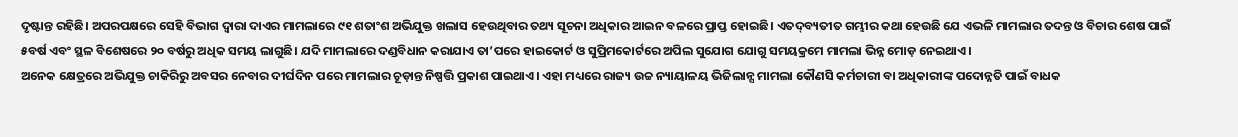ଦୃଷ୍ଟାନ୍ତ ରହିଛି। ଅପରପକ୍ଷରେ ସେହି ବିଭାଗ ଦ୍ୱାରା ଦାଏର ମାମଲାରେ ୯୧ ଶତାଂଶ ଅଭିଯୁକ୍ତ ଖଲାସ ହେଉଥିବାର ତଥ୍ୟ ସୂଚନା ଅଧିକାର ଆଇନ ବଳରେ ପ୍ରାପ୍ତ ହୋଇଛି। ଏତଦ୍‌ବ୍ୟତୀତ ଗମ୍ଭୀର କଥା ହେଉଛି ଯେ ଏଭଳି ମାମଲାର ତଦନ୍ତ ଓ ବିଚାର ଶେଷ ପାଇଁ ୫ବର୍ଷ ଏବଂ ସ୍ଥଳ ବିଶେଷରେ ୨୦ ବର୍ଷରୁ ଅଧିକ ସମୟ ଲାଗୁଛି। ଯଦି ମାମଲାରେ ଦଣ୍ଡବିଧାନ କରାଯାଏ ତା’ପରେ ହାଇକୋର୍ଟ ଓ ସୁପ୍ରିମକୋର୍ଟରେ ଅପିଲ ସୁଯୋଗ ଯୋଗୁ ସମୟକ୍ରମେ ମାମଲା ଭିନ୍ନ ମୋଡ଼ ନେଇଥାଏ।
ଅନେକ କ୍ଷେତ୍ରରେ ଅଭିଯୁକ୍ତ ଚାକିରିରୁ ଅବସର ନେବାର ଦୀର୍ଘଦିନ ପରେ ମାମଲାର ଚୂଡ଼ାନ୍ତ ନିଷ୍ପତ୍ତି ପ୍ରକାଶ ପାଇଥାଏ। ଏହା ମଧ୍ୟରେ ରାଜ୍ୟ ଉଚ୍ଚ ନ୍ୟାୟାଳୟ ଭିଜିଲାନ୍ସ ମାମଲା କୌଣସି କର୍ମଚାରୀ ବା ଅଧିକାରୀଙ୍କ ପଦୋନ୍ନତି ପାଇଁ ବାଧକ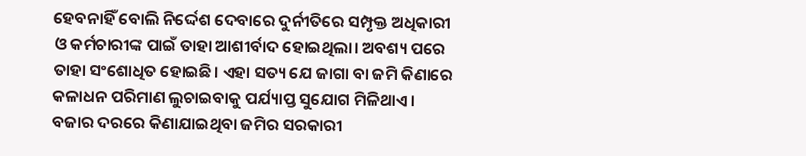ହେବନାହିଁ ବୋଲି ନିର୍ଦ୍ଦେଶ ଦେବାରେ ଦୁର୍ନୀତିରେ ସମ୍ପୃକ୍ତ ଅଧିକାରୀ ଓ କର୍ମଚାରୀଙ୍କ ପାଇଁ ତାହା ଆଶୀର୍ବାଦ ହୋଇଥିଲା। ଅବଶ୍ୟ ପରେ ତାହା ସଂଶୋଧିତ ହୋଇଛି। ଏହା ସତ୍ୟ ଯେ ଜାଗା ବା ଜମି କିଣାରେ କଳାଧନ ପରିମାଣ ଲୁଚାଇବାକୁ ପର୍ଯ୍ୟାପ୍ତ ସୁଯୋଗ ମିଳିଥାଏ। ବଜାର ଦରରେ କିଣାଯାଇଥିବା ଜମିର ସରକାରୀ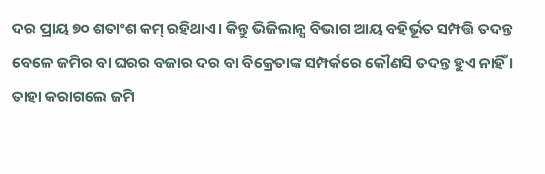ଦର ପ୍ରାୟ ୭୦ ଶତାଂଶ କମ୍‌ ରହିଥାଏ। କିନ୍ତୁ ଭିଜିଲାନ୍ସ ବିଭାଗ ଆୟ ବହିର୍ଭୂତ ସମ୍ପତ୍ତି ତଦନ୍ତ ବେଳେ ଜମିର ବା ଘରର ବଜାର ଦର ବା ବିକ୍ରେତାଙ୍କ ସମ୍ପର୍କରେ କୌଣସି ତଦନ୍ତ ହୁଏ ନାହିଁ । ତାହା କରାଗଲେ ଜମି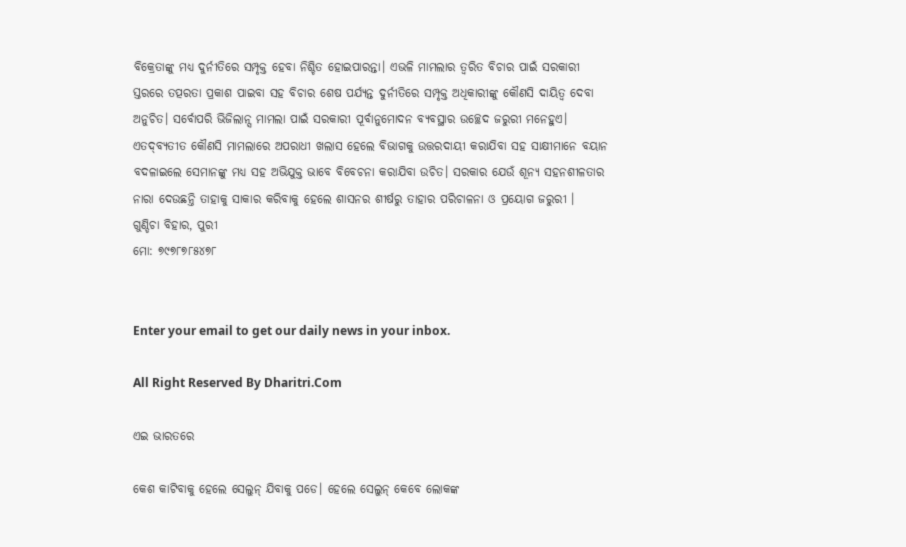ବିକ୍ରେତାଙ୍କୁ ମଧ୍ୟ ଦୁର୍ନୀତିରେ ସମ୍ପୃକ୍ତ ହେବା ନିଶ୍ଚିତ ହୋଇପାରନ୍ତା। ଏଭଳି ମାମଲାର ତ୍ୱରିତ ବିଚାର ପାଇଁ ସରକାରୀ ସ୍ତରରେ ତତ୍ପରତା ପ୍ରକାଶ ପାଇବା ସହ ବିଚାର ଶେଷ ପର୍ଯ୍ୟନ୍ତ ଦୁର୍ନୀତିରେ ସମ୍ପୃକ୍ତ ଅଧିକାରୀଙ୍କୁ କୌଣସି ଦାୟିତ୍ୱ ଦେବା ଅନୁଚିତ। ସର୍ବୋପରି ଭିଜିଲାନ୍ସ ମାମଲା ପାଇଁ ସରକାରୀ ପୂର୍ବାନୁମୋଦନ ବ୍ୟବସ୍ଥାର ଉଚ୍ଛେଦ ଜରୁରୀ ମନେହୁଏ। ଏତଦ୍‌ବ୍ୟତୀତ କୌଣସି ମାମଲାରେ ଅପରାଧୀ ଖଲାସ ହେଲେ ବିଭାଗକୁ ଉତ୍ତରଦାୟୀ କରାଯିବା ସହ ସାକ୍ଷୀମାନେ ବୟାନ ବଦଳାଇଲେ ସେମାନଙ୍କୁ ମଧ୍ୟ ସହ ଅଭିଯୁକ୍ତ ଭାବେ ବିବେଚନା କରାଯିବା ଉଚିତ। ସରକାର ଯେଉଁ ଶୂନ୍ୟ ସହନଶୀଳତାର ନାରା ଦେଉଛନ୍ତି ତାହାକୁ ସାକାର କରିବାକୁ ହେଲେ ଶାସନର ଶୀର୍ଷରୁ ତାହାର ପରିଚାଳନା ଓ ପ୍ରୟୋଗ ଜରୁରୀ ।
ଗୁଣ୍ଡିଚା ବିହାର, ପୁରୀ
ମୋ: ୭୯୭୮୭୮୫୪୭୮


Enter your email to get our daily news in your inbox.

All Right Reserved By Dharitri.Com

ଏଇ ଭାରତରେ

କେଶ କାଟିବାକୁ ହେଲେ ସେଲୁନ୍‌ ଯିବାକୁ ପଡେ। ହେଲେ ସେଲୁନ୍‌ କେବେ ଲୋକଙ୍କ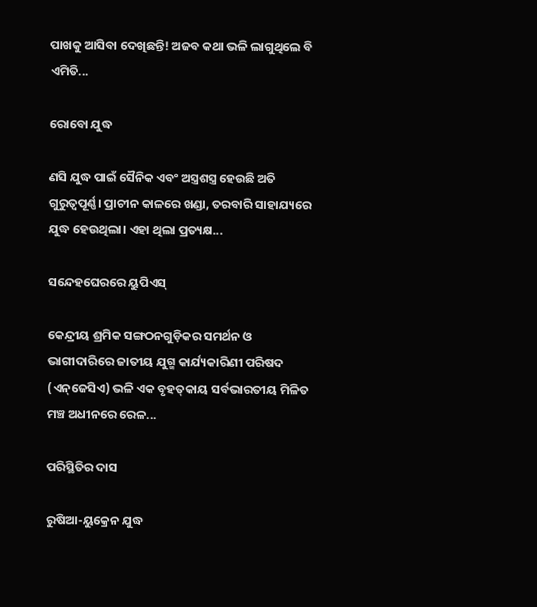ପାଖକୁ ଆସିବା ଦେଖିଛନ୍ତି! ଅଜବ କଥା ଭଳି ଲାଗୁଥିଲେ ବି ଏମିତି...

ରୋବୋ ଯୁଦ୍ଧ

ଣସି ଯୁଦ୍ଧ ପାଇଁ ସୈନିକ ଏବଂ ଅସ୍ତ୍ରଶସ୍ତ୍ର ହେଉଛି ଅତି ଗୁରୁତ୍ୱପୂର୍ଣ୍ଣ। ପ୍ରାଚୀନ କାଳରେ ଖଣ୍ଡା, ତରବାରି ସାହାଯ୍ୟରେ ଯୁଦ୍ଧ ହେଉଥିଲା। ଏହା ଥିଲା ପ୍ରତ୍ୟକ୍ଷ...

ସନ୍ଦେହଘେରରେ ୟୁପିଏସ୍‌

କେନ୍ଦ୍ରୀୟ ଶ୍ରମିକ ସଙ୍ଗଠନଗୁଡ଼ିକର ସମର୍ଥନ ଓ ଭାଗୀଦାରିରେ ଜାତୀୟ ଯୁଗ୍ମ କାର୍ଯ୍ୟକାରିଣୀ ପରିଷଦ (ଏନ୍‌ଜେସିଏ) ଭଳି ଏକ ବୃହତ୍‌କାୟ ସର୍ବଭାରତୀୟ ମିଳିତ ମଞ୍ଚ ଅଧୀନରେ ରେଳ...

ପରିସ୍ଥିତିର ଦାସ

ରୁଷିଆ-ୟୁକ୍ରେନ ଯୁଦ୍ଧ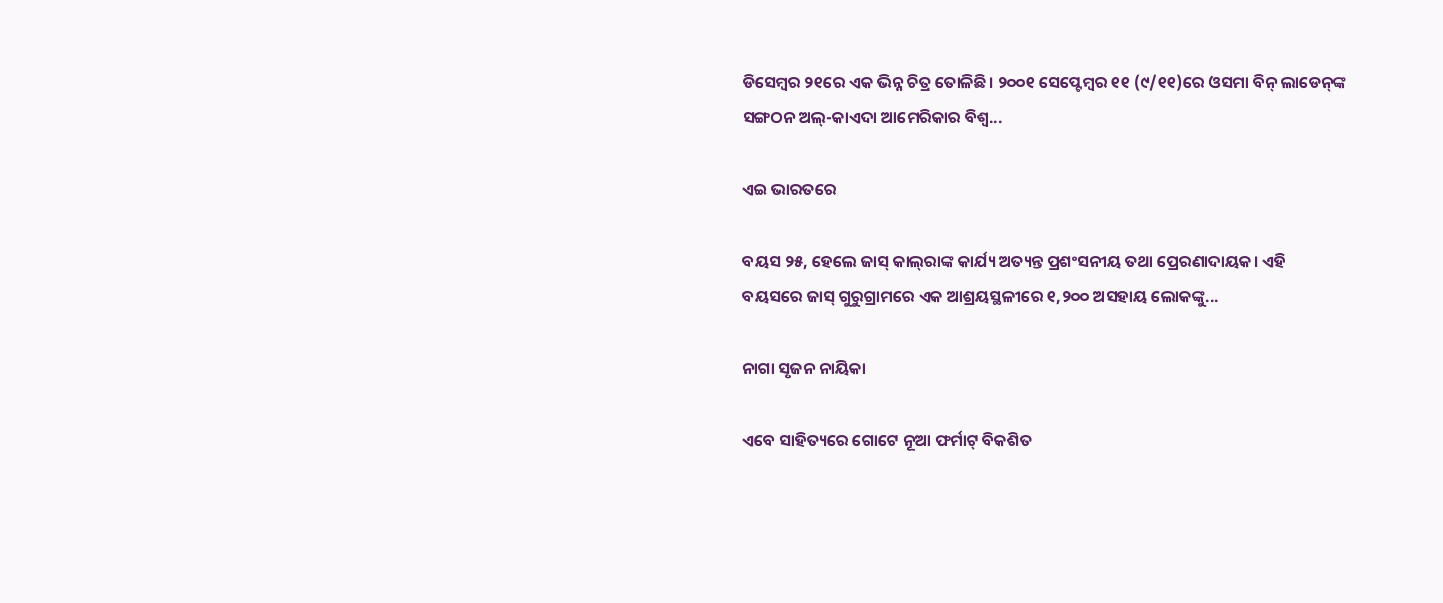ଡିସେମ୍ବର ୨୧ରେ ଏକ ଭିନ୍ନ ଚିତ୍ର ତୋଳିଛି। ୨୦୦୧ ସେପ୍ଟେମ୍ବର ୧୧ (୯/୧୧)ରେ ଓସମା ବିନ୍‌ ଲାଡେନ୍‌ଙ୍କ ସଙ୍ଗଠନ ଅଲ୍‌-କାଏଦା ଆମେରିକାର ବିଶ୍ୱ...

ଏଇ ଭାରତରେ

ବୟସ ୨୫, ହେଲେ ଜାସ୍‌ କାଲ୍‌ରାଙ୍କ କାର୍ଯ୍ୟ ଅତ୍ୟନ୍ତ ପ୍ରଶଂସନୀୟ ତଥା ପ୍ରେରଣାଦାୟକ। ଏହି ବୟସରେ ଜାସ୍‌ ଗୁରୁଗ୍ରାମରେ ଏକ ଆଶ୍ରୟସ୍ଥଳୀରେ ୧,୨୦୦ ଅସହାୟ ଲୋକଙ୍କୁ...

ନାଗା ସୃଜନ ନାୟିକା

ଏବେ ସାହିତ୍ୟରେ ଗୋଟେ ନୂଆ ଫର୍ମାଟ୍‌ ବିକଶିତ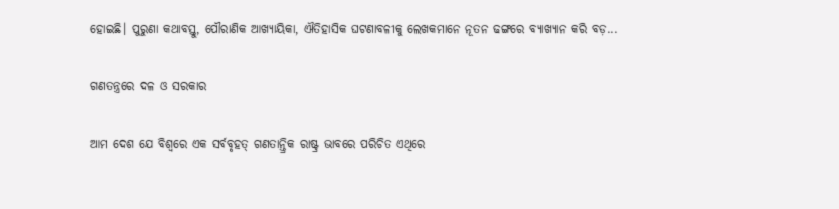ହୋଇଛି। ପୁରୁଣା କଥାବସ୍ତୁ, ପୌରାଣିକ ଆଖ୍ୟାୟିକା, ଐତିହାସିକ ଘଟଣାବଳୀକୁ ଲେଖକମାନେ ନୂତନ ଢଙ୍ଗରେ ବ୍ୟାଖ୍ୟାନ କରି ବଡ଼...

ଗଣତନ୍ତ୍ରରେ ଦଳ ଓ ସରକାର

ଆମ ଦେଶ ଯେ ବିଶ୍ୱରେ ଏକ ସର୍ବବୃହତ୍‌ ଗଣତାନ୍ତ୍ରିକ ରାଷ୍ଟ୍ର ଭାବରେ ପରିଚିତ ଏଥିରେ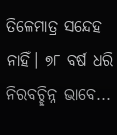ତିଳେମାତ୍ର ସନ୍ଦେହ ନାହିଁ। ୭୮ ବର୍ଷ ଧରି ନିରବଚ୍ଛିନ୍ନ ଭାବେ...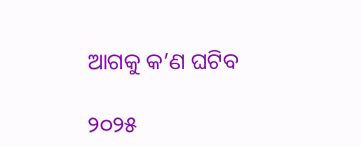ଆଗକୁ କ’ଣ ଘଟିବ

୨୦୨୫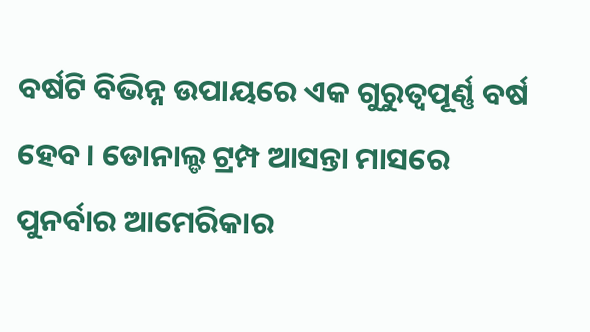ବର୍ଷଟି ବିଭିନ୍ନ ଉପାୟରେ ଏକ ଗୁରୁତ୍ୱପୂର୍ଣ୍ଣ ବର୍ଷ ହେବ। ଡୋନାଲ୍ଡ ଟ୍ରମ୍ପ ଆସନ୍ତା ମାସରେ ପୁନର୍ବାର ଆମେରିକାର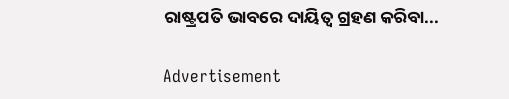ରାଷ୍ଟ୍ରପତି ଭାବରେ ଦାୟିତ୍ୱ ଗ୍ରହଣ କରିବା...

Advertisement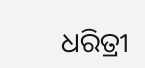ଧରିତ୍ରୀ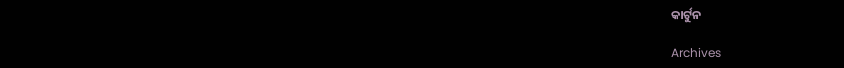କାର୍ଟୁନ

Archives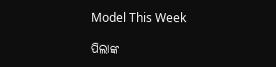Model This Week

ପିଲାଙ୍କ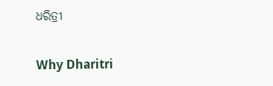ଧରିତ୍ରୀ

Why Dharitri